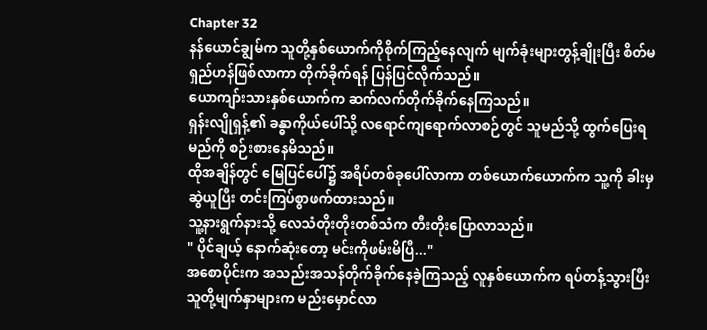Chapter 32
နန်ယောင်ချွမ်က သူတို့နှစ်ယောက်ကိုစိုက်ကြည့်နေလျက် မျက်ခုံးများတွန့်ချိုးပြီး စိတ်မရှည်ဟန်ဖြစ်လာကာ တိုက်ခိုက်ရန် ပြန်ပြင်လိုက်သည်။
ယောကျာ်းသားနှစ်ယောက်က ဆက်လက်တိုက်ခိုက်နေကြသည်။
ရှန်းလျိုရှန့်၏ ခန္ဓာကိုယ်ပေါ်သို့ လရောင်ကျရောက်လာစဉ်တွင် သူမည်သို့ ထွက်ပြေးရမည်ကို စဉ်းစားနေမိသည်။
ထိုအချိန်တွင် မြေပြင်ပေါ်၌ အရိပ်တစ်ခုပေါ်လာကာ တစ်ယောက်ယောက်က သူ့ကို ခါးမှဆွဲယူပြီး တင်းကြပ်စွာဖက်ထားသည်။
သူ့နားရွက်နားသို့ လေသံတိုးတိုးတစ်သံက တီးတိုးပြောလာသည်။
" ပိုင်ချယ့် နောက်ဆုံးတော့ မင်းကိုဖမ်းမိပြီ..."
အစောပိုင်းက အသည်းအသန်တိုက်ခိုက်နေခဲ့ကြသည့် လူနှစ်ယောက်က ရပ်တန့်သွားပြီး သူတို့မျက်နှာများက မည်းမှောင်လာ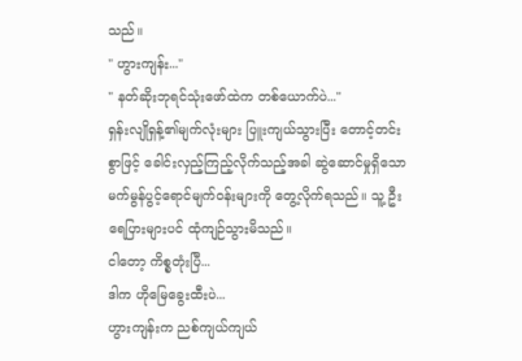သည်။
" ဟွားကျန်း..."
" နတ်ဆိုးဘုရင်သုံးဖော်ထဲက တစ်ယောက်ပဲ..."
ရှန်းလျိုရှန့်၏မျက်လုံးများ ပြူးကျယ်သွားပြီး တောင့်တင်းစွာဖြင့် ခေါင်းလှည့်ကြည့်လိုက်သည့်အခါ ဆွဲဆောင်မှုရှိသော မက်မွန်ပွင့်ရောင်မျက်ဝန်းများကို တွေ့လိုက်ရသည်။ သူ့ ဦးရေပြားများပင် ထုံကျဉ်သွားမိသည်။
ငါတော့ ကိစ္စတုံးပြီ...
ဒါက ဟိုမြေခွေးထီးပဲ...
ဟွားကျန်းက ညစ်ကျယ်ကျယ်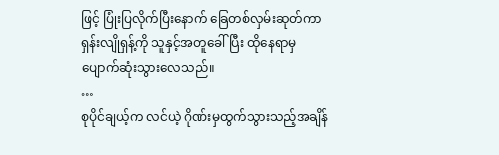ဖြင့် ပြုံးပြလိုက်ပြီးနောက် ခြေတစ်လှမ်းဆုတ်ကာ ရှန်းလျိုရှန့်ကို သူနှင့်အတူခေါ်ပြီး ထိုနေရာမှ ပျောက်ဆုံးသွားလေသည်။
…
စုပိုင်ချယ့်က လင်ယဲ့ ဂိုဏ်းမှထွက်သွားသည့်အချိန်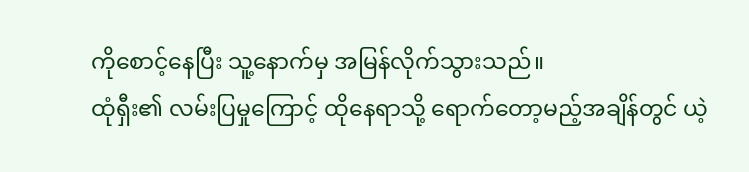ကိုစောင့်နေပြီး သူ့နောက်မှ အမြန်လိုက်သွားသည်။
ထုံရှီး၏ လမ်းပြမှုကြောင့် ထိုနေရာသို့ ရောက်တော့မည့်အချိန်တွင် ယဲ့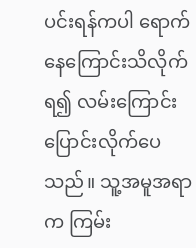ပင်းရန်ကပါ ရောက်နေကြောင်းသိလိုက်ရ၍ လမ်းကြောင်းပြောင်းလိုက်ပေသည်။ သူ့အမူအရာက ကြမ်း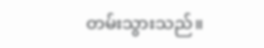တမ်းသွားသည်။